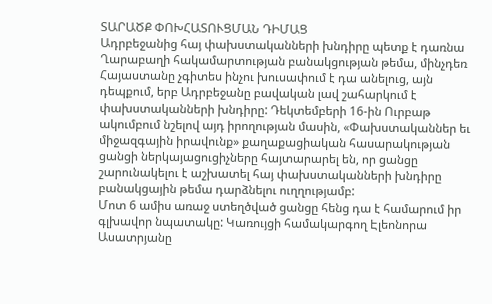ՏԱՐԱԾՔ ՓՈԽՀԱՏՈՒՑՄԱՆ ԴԻՄԱՑ
Ադրբեջանից հայ փախստականների խնդիրը պետք է դառնա Ղարաբաղի հակամարտության բանակցության թեմա, մինչդեռ Հայաստանը չգիտես ինչու խուսափում է դա անելուց, այն դեպքում, երբ Ադրբեջանը բավական լավ շահարկում է փախստականների խնդիրը: Դեկտեմբերի 16-ին Ուրբաթ ակումբում նշելով այդ իրողության մասին, «Փախստականներ եւ միջազգային իրավունք» քաղաքացիական հասարակության ցանցի ներկայացուցիչները հայտարարել են, որ ցանցը շարունակելու է աշխատել հայ փախստականների խնդիրը բանակցային թեմա դարձնելու ուղղությամբ:
Մոտ 6 ամիս առաջ ստեղծված ցանցը հենց դա է համարում իր գլխավոր նպատակը: Կառույցի համակարգող Էլեոնորա Ասատրյանը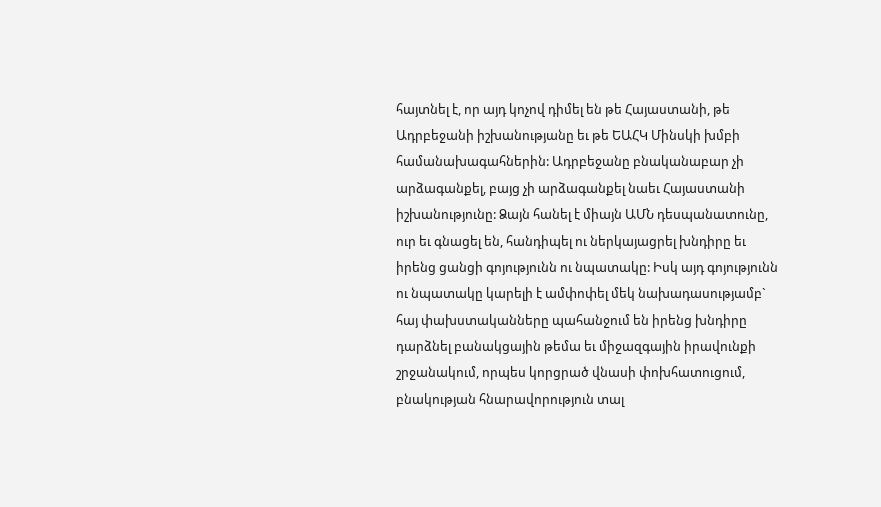հայտնել է, որ այդ կոչով դիմել են թե Հայաստանի, թե Ադրբեջանի իշխանությանը եւ թե ԵԱՀԿ Մինսկի խմբի համանախագահներին: Ադրբեջանը բնականաբար չի արձագանքել, բայց չի արձագանքել նաեւ Հայաստանի իշխանությունը: Ձայն հանել է միայն ԱՄՆ դեսպանատունը, ուր եւ գնացել են, հանդիպել ու ներկայացրել խնդիրը եւ իրենց ցանցի գոյությունն ու նպատակը: Իսկ այդ գոյությունն ու նպատակը կարելի է ամփոփել մեկ նախադասությամբ` հայ փախստականները պահանջում են իրենց խնդիրը դարձնել բանակցային թեմա եւ միջազգային իրավունքի շրջանակում, որպես կորցրած վնասի փոխհատուցում, բնակության հնարավորություն տալ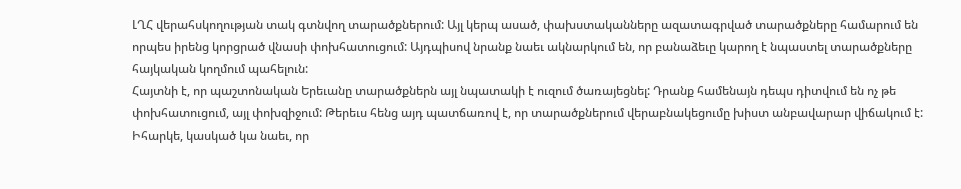ԼՂՀ վերահսկողության տակ գտնվող տարածքներում: Այլ կերպ ասած, փախստականները ազատագրված տարածքները համարում են որպես իրենց կորցրած վնասի փոխհատուցում: Այդպիսով նրանք նաեւ ակնարկում են, որ բանաձեւը կարող է նպաստել տարածքները հայկական կողմում պահելուն:
Հայտնի է, որ պաշտոնական Երեւանը տարածքներն այլ նպատակի է ուզում ծառայեցնել: Դրանք համենայն դեպս դիտվում են ոչ թե փոխհատուցում, այլ փոխզիջում: Թերեւս հենց այդ պատճառով է, որ տարածքներում վերաբնակեցումը խիստ անբավարար վիճակում է: Իհարկե, կասկած կա նաեւ, որ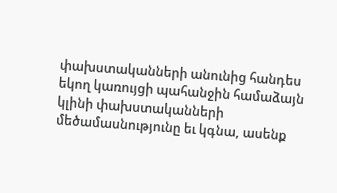փախստականների անունից հանդես եկող կառույցի պահանջին համաձայն կլինի փախստականների մեծամասնությունը եւ կգնա, ասենք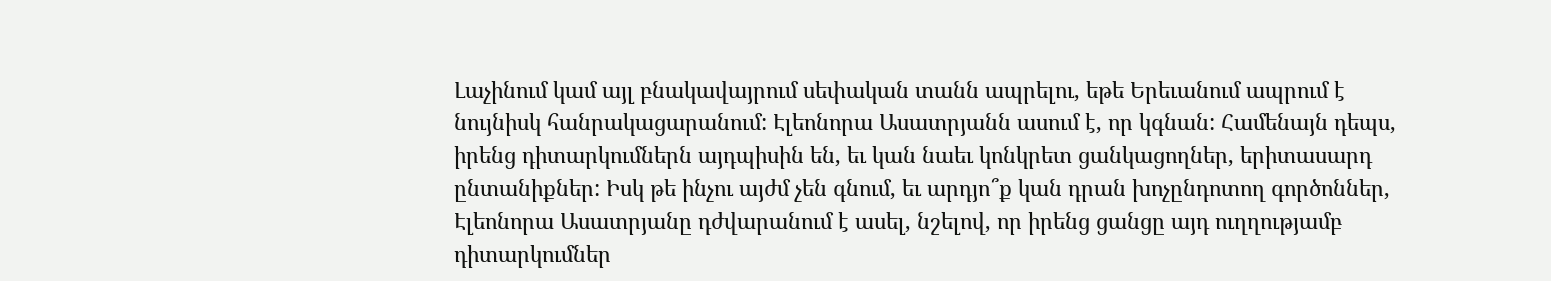Լաչինում կամ այլ բնակավայրում սեփական տանն ապրելու, եթե Երեւանում ապրում է նույնիսկ հանրակացարանում: Էլեոնորա Ասատրյանն ասում է, որ կգնան: Համենայն դեպս, իրենց դիտարկումներն այդպիսին են, եւ կան նաեւ կոնկրետ ցանկացողներ, երիտասարդ ընտանիքներ: Իսկ թե ինչու այժմ չեն գնում, եւ արդյո՞ք կան դրան խոչընդոտող գործոններ, Էլեոնորա Ասատրյանը դժվարանում է ասել, նշելով, որ իրենց ցանցը այդ ուղղությամբ դիտարկումներ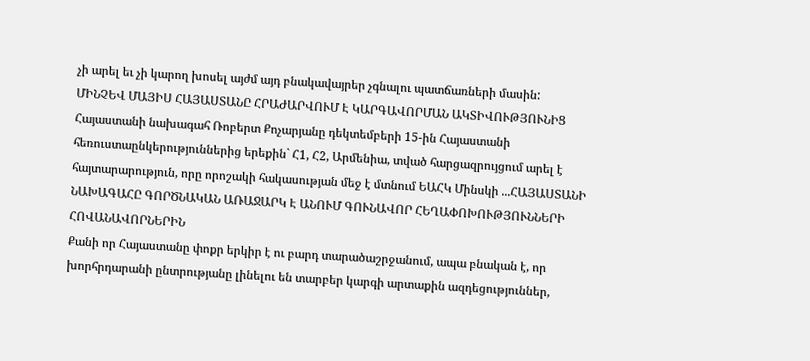չի արել եւ չի կարող խոսել այժմ այդ բնակավայրեր չգնալու պատճառների մասին:
ՄԻՆՉԵՎ ՄԱՅԻՍ ՀԱՅԱՍՏԱՆԸ ՀՐԱԺԱՐՎՈՒՄ Է ԿԱՐԳԱՎՈՐՄԱՆ ԱԿՏԻՎՈՒԹՅՈՒՆԻՑ
Հայաստանի նախագահ Ռոբերտ Քոչարյանը դեկտեմբերի 15-ին Հայաստանի հեռուստաընկերություններից երեքին` Հ1, Հ2, Արմենիա, տված հարցազրույցում արել է հայտարարություն, որը որոշակի հակասության մեջ է մտնում ԵԱՀԿ Մինսկի ...ՀԱՅԱՍՏԱՆԻ ՆԱԽԱԳԱՀԸ ԳՈՐԾՆԱԿԱՆ ԱՌԱՋԱՐԿ Է ԱՆՈՒՄ ԳՈՒՆԱՎՈՐ ՀԵՂԱՓՈԽՈՒԹՅՈՒՆՆԵՐԻ ՀՈՎԱՆԱՎՈՐՆԵՐԻՆ
Քանի որ Հայաստանը փոքր երկիր է ու բարդ տարածաշրջանում, ապա բնական է, որ խորհրդարանի ընտրությանը լինելու են տարբեր կարգի արտաքին ազդեցություններ,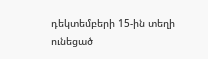դեկտեմբերի 15-ին տեղի ունեցած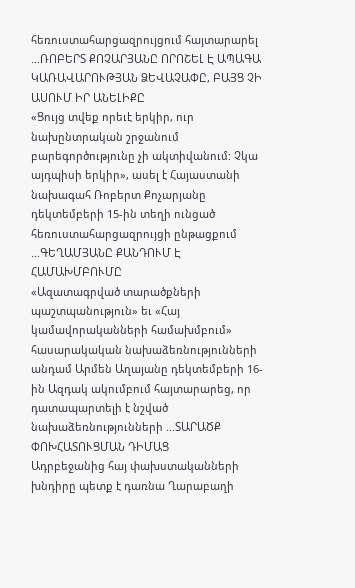հեռուստահարցազրույցում հայտարարել ...ՌՈԲԵՐՏ ՔՈՉԱՐՅԱՆԸ ՈՐՈՇԵԼ Է ԱՊԱԳԱ ԿԱՌԱՎԱՐՈՒԹՅԱՆ ՁԵՎԱՉԱՓԸ, ԲԱՅՑ ՉԻ ԱՍՈՒՄ ԻՐ ԱՆԵԼԻՔԸ
«Ցույց տվեք որեւէ երկիր, ուր նախընտրական շրջանում բարեգործությունը չի ակտիվանում: Չկա այդպիսի երկիր», ասել է Հայաստանի նախագահ Ռոբերտ Քոչարյանը դեկտեմբերի 15-ին տեղի ունցած հեռուստահարցազրույցի ընթացքում ...ԳԵՂԱՄՅԱՆԸ ՔԱՆԴՈՒՄ Է ՀԱՄԱԽՄԲՈՒՄԸ
«Ազատագրված տարածքների պաշտպանություն» եւ «Հայ կամավորականների համախմբում» հասարակական նախաձեռնությունների անդամ Արմեն Աղայանը դեկտեմբերի 16-ին Ազդակ ակումբում հայտարարեց, որ դատապարտելի է նշված նախաձեռնությունների ...ՏԱՐԱԾՔ ՓՈԽՀԱՏՈՒՑՄԱՆ ԴԻՄԱՑ
Ադրբեջանից հայ փախստականների խնդիրը պետք է դառնա Ղարաբաղի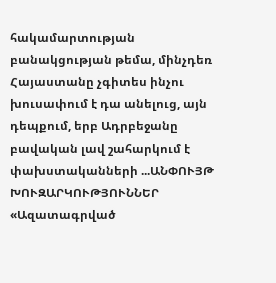հակամարտության բանակցության թեմա, մինչդեռ Հայաստանը չգիտես ինչու խուսափում է դա անելուց, այն դեպքում, երբ Ադրբեջանը բավական լավ շահարկում է փախստականների ...ԱՆՓՈՒՅԹ ԽՈՒԶԱՐԿՈՒԹՅՈՒՆՆԵՐ
«Ազատագրված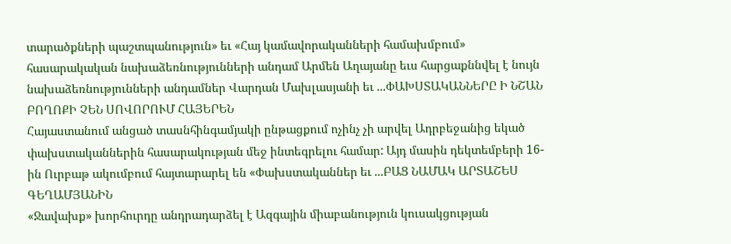տարածքների պաշտպանություն» եւ «Հայ կամավորականների համախմբում» հասարակական նախաձեռնությունների անդամ Արմեն Աղայանը եւս հարցաքննվել է նույն նախաձեռնությունների անդամներ Վարդան Մախլասյանի եւ ...ՓԱԽՍՏԱԿԱՆՆԵՐԸ Ի ՆՇԱՆ ԲՈՂՈՔԻ ՉԵՆ ՍՈՎՈՐՈՒՄ ՀԱՅԵՐԵՆ
Հայաստանում անցած տասնհինգամյակի ընթացքում ոչինչ չի արվել Ադրբեջանից եկած փախստականներին հասարակության մեջ ինտեգրելու համար: Այդ մասին դեկտեմբերի 16-ին Ուրբաթ ակումբում հայտարարել են «Փախստականներ եւ ...ԲԱՑ ՆԱՄԱԿ ԱՐՏԱՇԵՍ ԳԵՂԱՄՅԱՆԻՆ
«Ջավախք» խորհուրդը անդրադարձել է Ազգային միաբանություն կուսակցության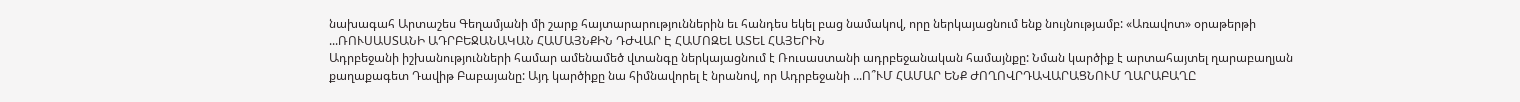նախագահ Արտաշես Գեղամյանի մի շարք հայտարարություններին եւ հանդես եկել բաց նամակով, որը ներկայացնում ենք նույնությամբ: «Առավոտ» օրաթերթի ...ՌՈՒՍԱՍՏԱՆԻ ԱԴՐԲԵՋԱՆԱԿԱՆ ՀԱՄԱՅՆՔԻՆ ԴԺՎԱՐ Է ՀԱՄՈԶԵԼ ԱՏԵԼ ՀԱՅԵՐԻՆ
Ադրբեջանի իշխանությունների համար ամենամեծ վտանգը ներկայացնում է Ռուսաստանի ադրբեջանական համայնքը: Նման կարծիք է արտահայտել ղարաբաղյան քաղաքագետ Դավիթ Բաբայանը: Այդ կարծիքը նա հիմնավորել է նրանով, որ Ադրբեջանի ...Ո՞ՒՄ ՀԱՄԱՐ ԵՆՔ ԺՈՂՈՎՐԴԱՎԱՐԱՑՆՈՒՄ ՂԱՐԱԲԱՂԸ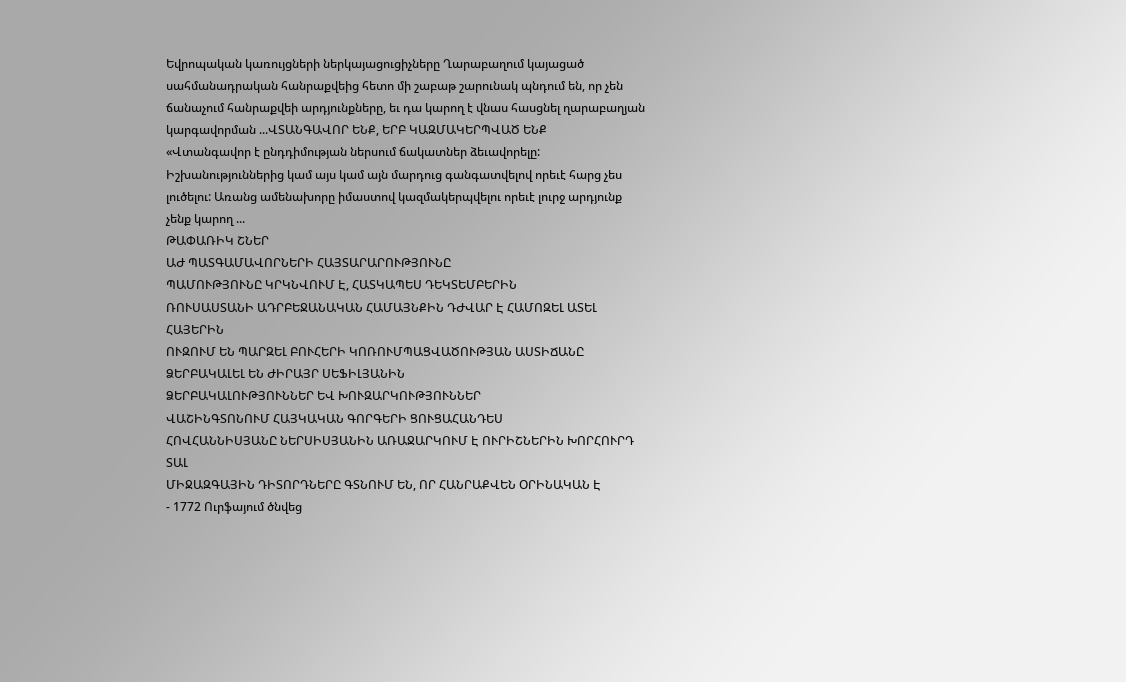Եվրոպական կառույցների ներկայացուցիչները Ղարաբաղում կայացած սահմանադրական հանրաքվեից հետո մի շաբաթ շարունակ պնդում են, որ չեն ճանաչում հանրաքվեի արդյունքները, եւ դա կարող է վնաս հասցնել ղարաբաղյան կարգավորման ...ՎՏԱՆԳԱՎՈՐ ԵՆՔ, ԵՐԲ ԿԱԶՄԱԿԵՐՊՎԱԾ ԵՆՔ
«Վտանգավոր է ընդդիմության ներսում ճակատներ ձեւավորելը: Իշխանություններից կամ այս կամ այն մարդուց գանգատվելով որեւէ հարց չես լուծելու: Առանց ամենախորը իմաստով կազմակերպվելու որեւէ լուրջ արդյունք չենք կարող ...
ԹԱՓԱՌԻԿ ՇՆԵՐ
ԱԺ ՊԱՏԳԱՄԱՎՈՐՆԵՐԻ ՀԱՅՏԱՐԱՐՈՒԹՅՈՒՆԸ
ՊԱՄՈՒԹՅՈՒՆԸ ԿՐԿՆՎՈՒՄ Է, ՀԱՏԿԱՊԵՍ ԴԵԿՏԵՄԲԵՐԻՆ
ՌՈՒՍԱՍՏԱՆԻ ԱԴՐԲԵՋԱՆԱԿԱՆ ՀԱՄԱՅՆՔԻՆ ԴԺՎԱՐ Է ՀԱՄՈԶԵԼ ԱՏԵԼ ՀԱՅԵՐԻՆ
ՈՒԶՈՒՄ ԵՆ ՊԱՐԶԵԼ ԲՈՒՀԵՐԻ ԿՈՌՈՒՄՊԱՑՎԱԾՈՒԹՅԱՆ ԱՍՏԻՃԱՆԸ
ՁԵՐԲԱԿԱԼԵԼ ԵՆ ԺԻՐԱՅՐ ՍԵՖԻԼՅԱՆԻՆ
ՁԵՐԲԱԿԱԼՈՒԹՅՈՒՆՆԵՐ ԵՎ ԽՈՒԶԱՐԿՈՒԹՅՈՒՆՆԵՐ
ՎԱՇԻՆԳՏՈՆՈՒՄ ՀԱՅԿԱԿԱՆ ԳՈՐԳԵՐԻ ՑՈՒՑԱՀԱՆԴԵՍ
ՀՈՎՀԱՆՆԻՍՅԱՆԸ ՆԵՐՍԻՍՅԱՆԻՆ ԱՌԱՋԱՐԿՈՒՄ Է ՈՒՐԻՇՆԵՐԻՆ ԽՈՐՀՈՒՐԴ ՏԱԼ
ՄԻՋԱԶԳԱՅԻՆ ԴԻՏՈՐԴՆԵՐԸ ԳՏՆՈՒՄ ԵՆ, ՈՐ ՀԱՆՐԱՔՎԵՆ ՕՐԻՆԱԿԱՆ Է
- 1772 Ուրֆայում ծնվեց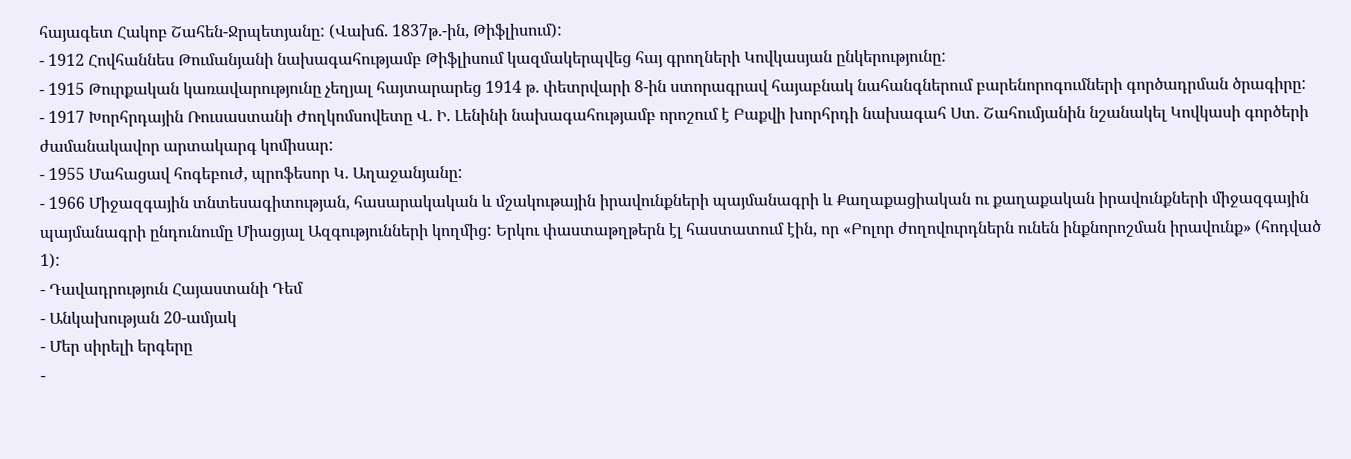հայագետ Հակոբ Շահեն-Ջրպետյանը: (Վախճ. 1837թ.-ին, Թիֆլիսում):
- 1912 Հովհաննես Թումանյանի նախագահությամբ Թիֆլիսում կազմակերպվեց հայ գրողների Կովկասյան ընկերությունը:
- 1915 Թուրքական կառավարությունը չեղյալ հայտարարեց 1914 թ. փետրվարի 8-ին ստորագրավ հայաբնակ նահանգներում բարենորոգումների գործադրման ծրագիրը:
- 1917 Խորհրդային Ռուսաստանի Ժողկոմսովետը Վ. Ի. Լենինի նախագահությամբ որոշում է Բաքվի խորհրդի նախագահ Ստ. Շահումյանին նշանակել Կովկասի գործերի ժամանակավոր արտակարգ կոմիսար:
- 1955 Մահացավ հոգեբուժ, պրոֆեսոր Կ. Աղաջանյանը:
- 1966 Միջազգային տնտեսագիտության, հասարակական և մշակութային իրավունքների պայմանագրի և Քաղաքացիական ու քաղաքական իրավունքների միջազգային պայմանագրի ընդունումը Միացյալ Ազգությունների կողմից: Երկու փաստաթղթերն էլ հաստատում էին, որ «Բոլոր ժողովուրդներն ունեն ինքնորոշման իրավունք» (հոդված 1):
- Դավադրություն Հայաստանի Դեմ
- Անկախության 20-ամյակ
- Մեր սիրելի երգերը
-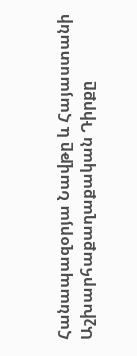Հանապազօրյա Նավթը և Հայաստանի Աշխարհաքաղաքական Դիրքը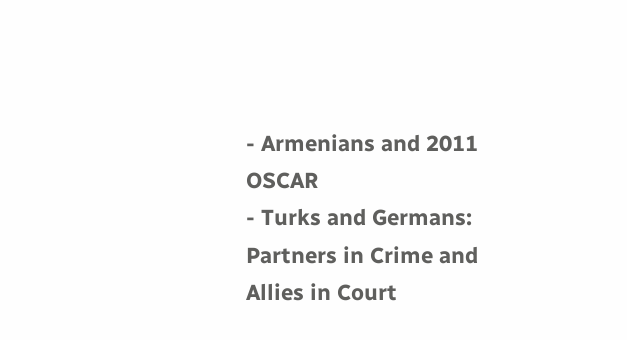- Armenians and 2011 OSCAR
- Turks and Germans: Partners in Crime and Allies in Court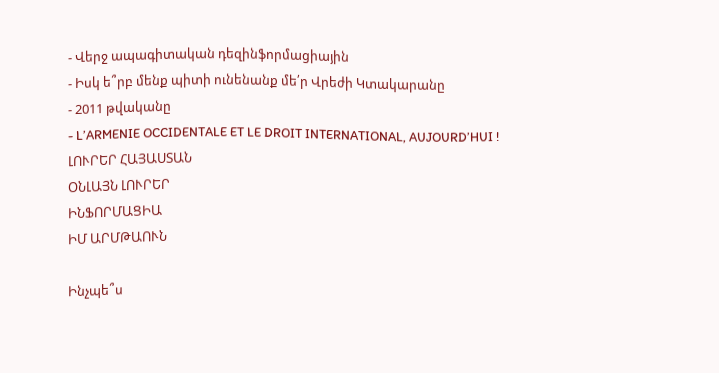- Վերջ ապագիտական դեզինֆորմացիային
- Իսկ ե՞րբ մենք պիտի ունենանք մե՛ր Վրեժի Կտակարանը
- 2011 թվականը
- L’ARMENIE OCCIDENTALE ET LE DROIT INTERNATIONAL, AUJOURD’HUI !
ԼՈՒՐԵՐ ՀԱՅԱՍՏԱՆ
ՕՆԼԱՅՆ ԼՈՒՐԵՐ
ԻՆՖՈՐՄԱՑԻԱ
ԻՄ ԱՐՄԹԱՈՒՆ

Ինչպե՞ս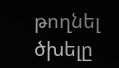թողնել ծխելը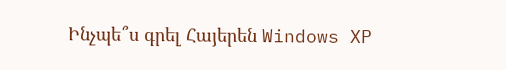Ինչպե՞ս գրել Հայերեն Windows XP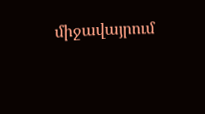միջավայրում